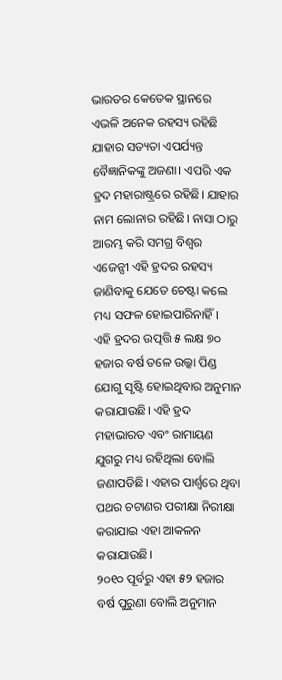ଭାରତର କେତେକ ସ୍ଥାନରେ ଏଭଳି ଅନେକ ରହସ୍ୟ ରହିଛି ଯାହାର ସତ୍ୟତା ଏପର୍ଯ୍ୟନ୍ତ ବୈଜ୍ଞାନିକଙ୍କୁ ଅଜଣା। ଏପରି ଏକ ହ୍ରଦ ମହାରାଷ୍ଟ୍ରରେ ରହିଛି। ଯାହାର ନାମ ଲୋନାର ରହିଛି। ନାସା ଠାରୁ ଆରମ୍ଭ କରି ସମଗ୍ର ବିଶ୍ୱର ଏଜେନ୍ସୀ ଏହି ହ୍ରଦର ରହସ୍ୟ ଜାଣିବାକୁ ଯେତେ ଚେଷ୍ଟା କଲେ ମଧ୍ୟ ସଫଳ ହୋଇପାରିନାହିଁ।
ଏହି ହ୍ରଦର ଉତ୍ପତ୍ତି ୫ ଲକ୍ଷ ୭୦ ହଜାର ବର୍ଷ ତଳେ ଉଲ୍କା ପିଣ୍ଡ ଯୋଗୁ ସୃଷ୍ଟି ହୋଇଥିବାର ଅନୁମାନ କରାଯାଉଛି। ଏହି ହ୍ରଦ ମହାଭାରତ ଏବଂ ରାମାୟଣ ଯୁଗରୁ ମଧ୍ୟ ରହିଥିଲା ବୋଲି ଜଣାପଡିଛି। ଏହାର ପାର୍ଶ୍ୱରେ ଥିବା ପଥର ଚଟାଣର ପରୀକ୍ଷା ନିରୀକ୍ଷା କରାଯାଇ ଏହା ଆକଳନ କରାଯାଉଛି।
୨୦୧୦ ପୂର୍ବରୁ ଏହା ୫୨ ହଜାର ବର୍ଷ ପୁରୁଣା ବୋଲି ଅନୁମାନ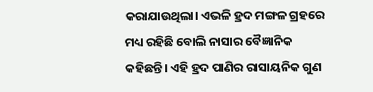କରାଯାଉଥିଲା। ଏଭଳି ହ୍ରଦ ମଙ୍ଗଳ ଗ୍ରହରେ ମଧ୍ୟ ରହିଛି ବୋଲି ନାସାର ବୈଜ୍ଞାନିକ କହିଛନ୍ତି। ଏହି ହ୍ରଦ ପାଣିର ରାସାୟନିକ ଗୁଣ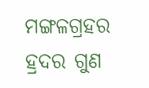ମଙ୍ଗଳଗ୍ରହର ହ୍ରଦର ଗୁଣ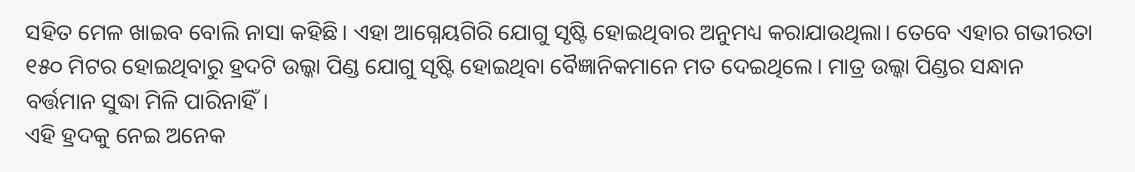ସହିତ ମେଳ ଖାଇବ ବୋଲି ନାସା କହିଛି। ଏହା ଆଗ୍ନେୟଗିରି ଯୋଗୁ ସୃଷ୍ଟି ହୋଇଥିବାର ଅନୁମଧ୍ୟ କରାଯାଉଥିଲା। ତେବେ ଏହାର ଗଭୀରତା ୧୫୦ ମିଟର ହୋଇଥିବାରୁ ହ୍ରଦଟି ଉଲ୍କା ପିଣ୍ଡ ଯୋଗୁ ସୃଷ୍ଟି ହୋଇଥିବା ବୈଜ୍ଞାନିକମାନେ ମତ ଦେଇଥିଲେ। ମାତ୍ର ଉଲ୍କା ପିଣ୍ଡର ସନ୍ଧାନ ବର୍ତ୍ତମାନ ସୁଦ୍ଧା ମିଳି ପାରିନାହିଁ।
ଏହି ହ୍ରଦକୁ ନେଇ ଅନେକ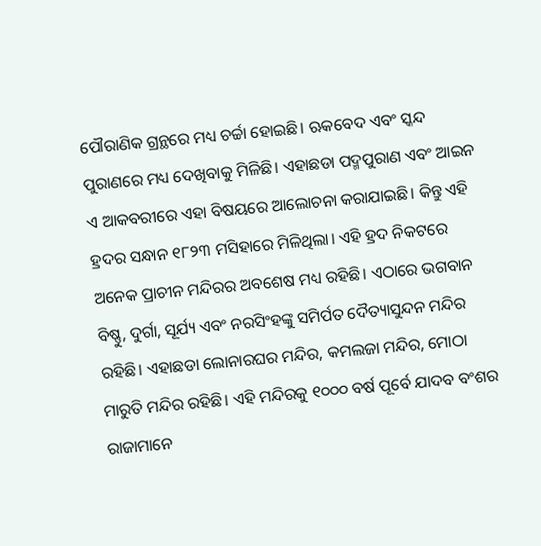ପୌରାଣିକ ଗ୍ରନ୍ଥରେ ମଧ୍ୟ ଚର୍ଚ୍ଚା ହୋଇଛି। ଋକବେଦ ଏବଂ ସ୍କନ୍ଦ ପୁରାଣରେ ମଧ୍ୟ ଦେଖିବାକୁ ମିଳିଛି। ଏହାଛଡା ପଦ୍ମପୁରାଣ ଏବଂ ଆଇନ ଏ ଆକବରୀରେ ଏହା ବିଷୟରେ ଆଲୋଚନା କରାଯାଇଛି। କିନ୍ତୁ ଏହି ହ୍ରଦର ସନ୍ଧାନ ୧୮୨୩ ମସିହାରେ ମିଳିଥିଲା। ଏହି ହ୍ରଦ ନିକଟରେ ଅନେକ ପ୍ରାଚୀନ ମନ୍ଦିରର ଅବଶେଷ ମଧ୍ୟ ରହିଛି। ଏଠାରେ ଭଗବାନ ବିଷ୍ଣୁ, ଦୁର୍ଗା, ସୂର୍ଯ୍ୟ ଏବଂ ନରସିଂହଙ୍କୁ ସମିର୍ପତ ଦୈତ୍ୟାସୁନ୍ଦନ ମନ୍ଦିର ରହିଛି। ଏହାଛଡା ଲୋନାରଘର ମନ୍ଦିର, କମଲଜା ମନ୍ଦିର, ମୋଠା ମାରୁତି ମନ୍ଦିର ରହିଛି। ଏହି ମନ୍ଦିରକୁ ୧୦୦୦ ବର୍ଷ ପୂର୍ବେ ଯାଦବ ବଂଶର ରାଜାମାନେ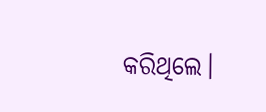କରିଥିଲେ।